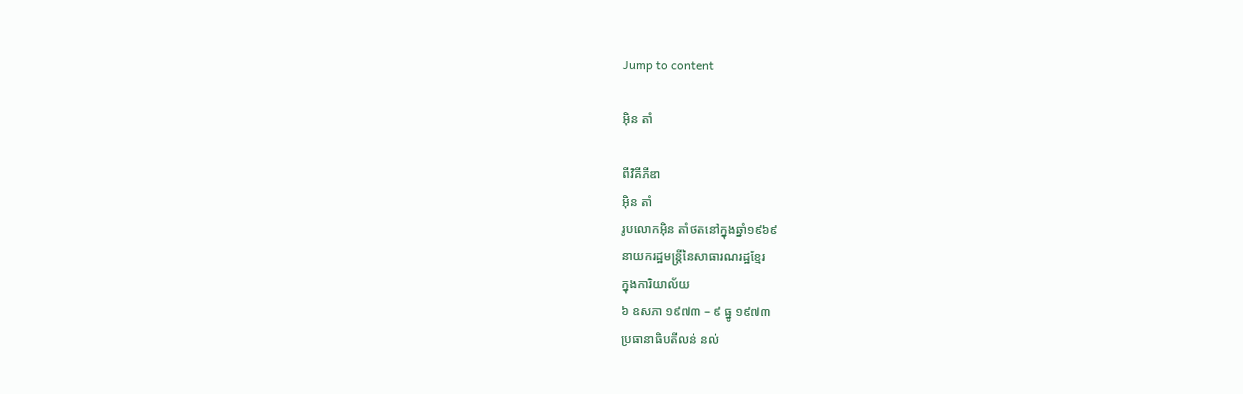Jump to content

អ៊ិន តាំ

ពីវិគីភីឌា
អ៊ិន តាំ
រូបលោកអ៊ិន តាំថតនៅក្នុងឆ្នាំ១៩៦៩
នាយករដ្ឋមន្ត្រីនៃសាធារណរដ្ឋខ្មែរ
ក្នុងការិយាល័យ
៦ ឧសភា ១៩៧៣ – ៩ ធ្នូ ១៩៧៣
ប្រធានាធិបតីលន់ នល់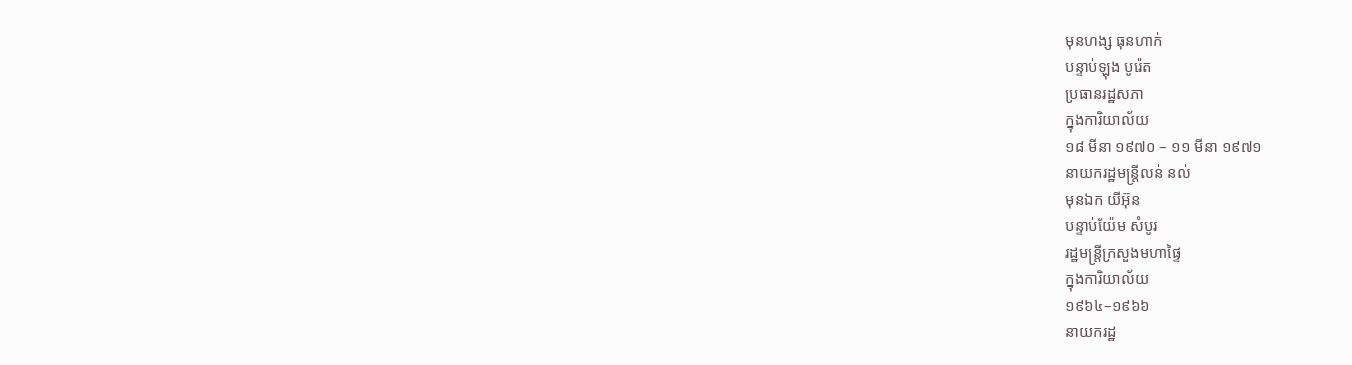មុនហង្ស ធុនហាក់
បន្ទាប់ឡុង បូរ៉េត
ប្រធានរដ្ឋសភា
ក្នុងការិយាល័យ
១៨ មីនា ១៩៧០ – ១១ មីនា ១៩៧១
នាយករដ្ឋមន្ត្រីលន់ នល់
មុនឯក យីអ៊ុន
បន្ទាប់យ៉ែម សំបូរ
រដ្ឋមន្ត្រីក្រសួងមហាផ្ទៃ
ក្នុងការិយាល័យ
១៩៦៤–១៩៦៦
នាយករដ្ឋ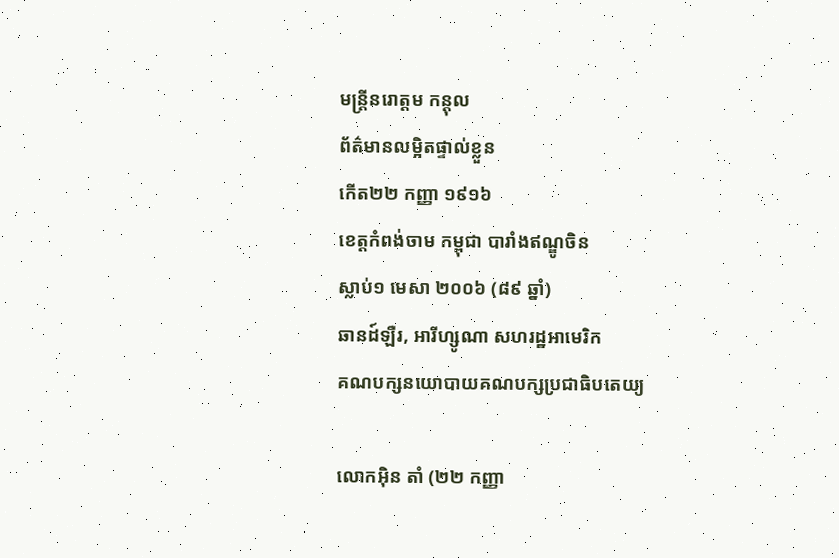មន្ត្រីនរោត្តម កន្តុល
ព័ត៌មានលម្អិតផ្ទាល់ខ្លួន
កើត២២ កញ្ញា ១៩១៦
ខេត្តកំពង់ចាម កម្ពុជា បារាំងឥណ្ឌូចិន
ស្លាប់១ មេសា ២០០៦ (៨៩ ឆ្នាំ)
ឆានដ៍ឡឺរ, អារីហ្សូណា សហរដ្ឋអាមេរិក
គណបក្សនយោបាយគណបក្សប្រជាធិបតេយ្យ

លោកអ៊ិន តាំ (២២ កញ្ញា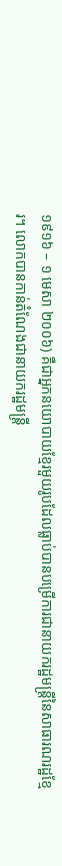១៩១៦ – ១ មេសា ២០០៦) គឺជាអ្នកនយោបាយខ្មែរមួយរូបដែលធ្លាប់បានបម្រើការជានាយករដ្ឋមន្ត្រីនៃសាធារណរដ្ឋខ្មែរ។ លោកបានកាន់តំណែងជានាយករដ្ឋមន្ត្រី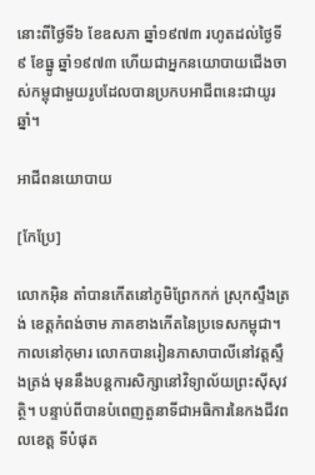នោះពីថ្ងៃទី៦ ខែឧសភា ឆ្នាំ១៩៧៣ រហូតដល់ថ្ងៃទី៩ ខែធ្នូ ឆ្នាំ១៩៧៣ ហើយជាអ្នកនយោបាយជើងចាស់កម្ពុជាមួយរូបដែលបានប្រកបអាជីពនេះជាយូរឆ្នាំ។

អាជីពនយោបាយ

[កែប្រែ]

លោកអ៊ិន តាំបានកើតនៅភូមិព្រែកកក់ ស្រុកស្ទឹងត្រង់ ខេត្តកំពង់ចាម ភាគខាងកើតនៃប្រទេសកម្ពុជា។ កាលនៅកុមារ លោកបានរៀនភាសាបាលីនៅវត្តស្ទឹងត្រង់ មុននឹងបន្តការសិក្សានៅវិទ្យាល័យព្រះស៊ីសុវត្ថិ។ បន្ទាប់ពីបានបំពេញតួនាទីជាអធិការនៃកងជីវពលខេត្ត ទីបំផុត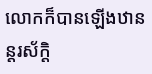លោកក៏បានឡើងឋានន្តរស័ក្តិ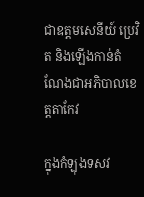ជាឧត្តមសេនីយ៍ ប្រេវិត និងឡើងកាន់តំណែងជាអភិបាលខេត្តតាកែវ

ក្នុងកំឡុងទសវ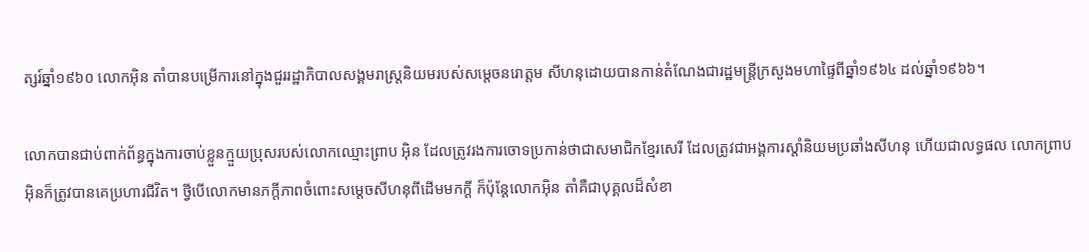ត្សរ៍ឆ្នាំ១៩៦០ លោកអ៊ិន តាំបានបម្រើការនៅក្នុងជួររដ្ឋាភិបាលសង្គមរាស្រ្តនិយមរបស់សម្ដេចនរោត្ដម សីហនុដោយបានកាន់តំណែងជារដ្ឋមន្ត្រីក្រសួងមហាផ្ទៃពីឆ្នាំ១៩៦៤ ដល់ឆ្នាំ១៩៦៦។

លោកបានជាប់ពាក់ព័ន្ធក្នុងការចាប់ខ្លួនក្មួយប្រុសរបស់លោកឈ្មោះព្រាប អ៊ិន ដែលត្រូវរងការចោទប្រកាន់ថាជាសមាជិកខ្មែរសេរី ដែលត្រូវជាអង្គការស្ដាំនិយមប្រឆាំងសីហនុ ហើយជាលទ្ធផល លោកព្រាប អ៊ិនក៏ត្រូវបានគេប្រហារជីវិត។ ថ្វីបើលោកមានភក្ដីភាពចំពោះសម្ដេចសីហនុពីដើមមកក្ដី ក៏ប៉ុន្តែលោកអ៊ិន តាំគឺជាបុគ្គលដ៏សំខា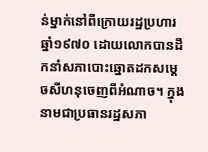ន់ម្នាក់នៅពីក្រោយរដ្ឋប្រហារឆ្នាំ១៩៧០ ដោយលោកបានដឹកនាំសភាបោះឆ្នោតដកសម្តេចសីហនុចេញពីអំណាច។ ក្នុងនាមជាប្រធានរដ្ឋសភា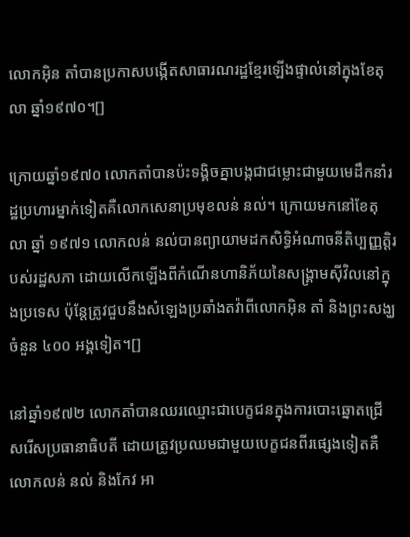លោកអ៊ិន តាំបានប្រកាសបង្កើតសាធារណរដ្ឋខ្មែរឡើងផ្ទាល់នៅក្នុងខែតុលា ឆ្នាំ១៩៧០។[]

ក្រោយឆ្នាំ១៩៧០ លោកតាំបានប៉ះទង្គិចគ្នាបង្កជាជម្លោះជាមួយមេដឹកនាំរដ្ឋប្រហារម្នាក់ទៀតគឺលោកសេនាប្រមុខលន់ នល់។ ក្រោយមកនៅខែតុលា ឆ្នាំ ១៩៧១ លោកលន់ នល់បានព្យាយាមដកសិទ្ធិអំណាចនីតិប្បញ្ញត្តិរបស់រដ្ឋសភា ដោយលើកឡើងពីកំណើនហានិភ័យនៃសង្គ្រាមស៊ីវិលនៅក្នុងប្រទេស ប៉ុន្តែត្រូវជួបនឹងសំឡេងប្រឆាំងតវ៉ាពីលោកអុិន តាំ និងព្រះសង្ឃចំនួន ៤០០ អង្គទៀត។[]

នៅឆ្នាំ១៩៧២ លោកតាំបានឈរឈ្មោះជាបេក្ខជនក្នុងការបោះឆ្នោតជ្រើសរើសប្រធានាធិបតី ដោយត្រូវប្រឈមជាមួយបេក្ខជនពីរផ្សេងទៀតគឺលោកលន់ នល់ និងកែវ អា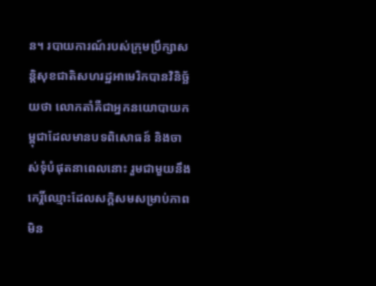ន។ របាយការណ៍របស់ក្រុមប្រឹក្សាសន្តិសុខជាតិសហរដ្ឋអាមេរិកបានវិនិច្ឆ័យថា លោកតាំគឺជាអ្នកនយោបាយកម្ពុជាដែលមានបទពិសោធន៍ និងចាស់ទុំបំផុតនាពេលនោះ រួមជាមួយនឹងកេរ្តិ៍ឈ្មោះដែលសក្តិសមសម្រាប់ភាពមិន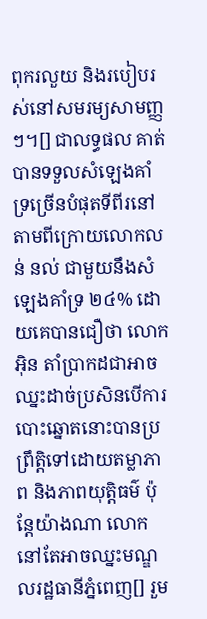ពុករលួយ និងរបៀបរស់នៅសមរម្យសាមញ្ញៗ។[] ជាលទ្ធផល គាត់បានទទួលសំឡេងគាំទ្រច្រើនបំផុតទីពីរនៅតាមពីក្រោយលោកលន់ នល់ ជាមួយនឹងសំឡេងគាំទ្រ ២៤% ដោយគេបានជឿថា លោកអ៊ិន តាំប្រាកដជាអាចឈ្នះដាច់ប្រសិនបើការបោះឆ្នោតនោះបានប្រព្រឹត្តិទៅដោយតម្លាភាព និងភាពយុត្តិធម៌ ប៉ុន្តែយ៉ាងណា លោកនៅតែអាចឈ្នះមណ្ឌលរដ្ឋធានីភ្នំពេញ[] រួម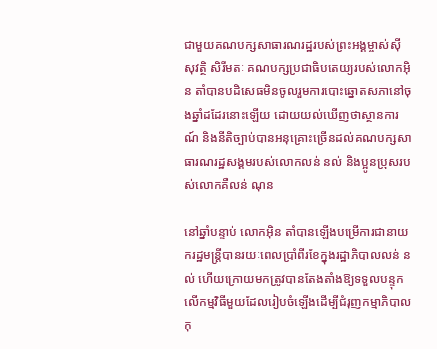ជាមួយគណបក្សសាធារណរដ្ឋរបស់ព្រះអង្គម្ចាស់ស៊ីសុវត្ថិ សិរីមតៈ គណបក្សប្រជាធិបតេយ្យរបស់លោកអុិន តាំបានបដិសេធមិនចូលរួមការបោះឆ្នោតសភានៅចុងឆ្នាំដដែរនោះឡើយ ដោយយល់ឃើញថាស្ថានការណ៍ និងនីតិច្បាប់បានអនុគ្រោះច្រើនដល់គណបក្សសាធារណរដ្ឋសង្គមរបស់លោកលន់ នល់ និងប្អូនប្រុសរបស់លោកគឺលន់ ណុន

នៅឆ្នាំបន្ទាប់ លោកអ៊ិន តាំបានឡើងបម្រើការជានាយករដ្ឋមន្ត្រីបានរយៈពេលប្រាំពីរខែក្នុងរដ្ឋាភិបាលលន់ នល់ ហើយក្រោយមកត្រូវបានតែងតាំងឱ្យទទួលបន្ទុកលើកម្មវិធីមួយដែលរៀបចំឡើងដើម្បីជំរុញកម្មាភិបាលកុ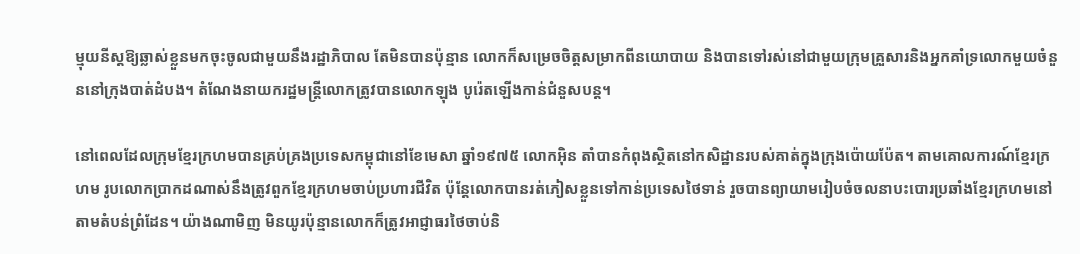ម្មុយនីស្តឱ្យឆ្លាស់ខ្លួនមកចុះចូលជាមួយនឹងរដ្ឋាភិបាល តែមិនបានប៉ុន្មាន លោកក៏សម្រេចចិត្តសម្រាកពីនយោបាយ និងបានទៅរស់នៅជាមួយក្រុមគ្រួសារនិងអ្នកគាំទ្រលោកមួយចំនួននៅក្រុងបាត់ដំបង។ តំណែងនាយករដ្ឋមន្ត្រីលោកត្រូវបានលោកឡុង បូរ៉េតឡើងកាន់ជំនួសបន្ត។

នៅពេលដែលក្រុមខ្មែរក្រហមបានគ្រប់គ្រងប្រទេសកម្ពុជានៅខែមេសា ឆ្នាំ១៩៧៥ លោកអ៊ិន តាំបានកំពុងស្ថិតនៅកសិដ្ឋានរបស់គាត់ក្នុងក្រុងប៉ោយប៉ែត។ តាមគោលការណ៍ខ្មែរក្រហម រូបលោកប្រាកដណាស់នឹងត្រូវពួកខ្មែរក្រហមចាប់ប្រហារជីវិត ប៉ុន្តែលោកបានរត់ភៀសខ្លួនទៅកាន់ប្រទេសថៃទាន់ រួចបានព្យាយាមរៀបចំចលនាបះបោរប្រឆាំងខ្មែរក្រហមនៅតាមតំបន់ព្រំដែន។ យ៉ាងណាមិញ មិនយូរប៉ុន្មានលោកក៏ត្រូវអាជ្ញាធរថៃចាប់និ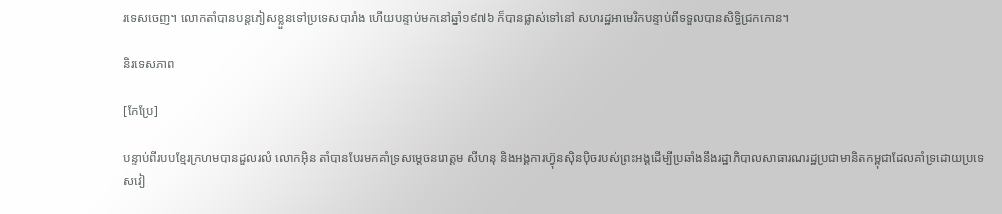រទេសចេញ។ លោកតាំបានបន្តភៀសខ្លួនទៅប្រទេសបារាំង ហើយបន្ទាប់មកនៅឆ្នាំ១៩៧៦ ក៏បានផ្លាស់ទៅនៅ សហរដ្ឋអាមេរិកបន្ទាប់ពីទទួលបានសិទ្ធិជ្រកកោន។

និរទេសភាព

[កែប្រែ]

បន្ទាប់ពីរបបខ្មែរក្រហមបានដួលរលំ លោកអ៊ិន តាំបានបែរមកគាំទ្រសម្ដេចនរោត្តម សីហនុ និងអង្គការហ្វ៊ុនស៊ិនប៉ិចរបស់ព្រះអង្គដើម្បីប្រឆាំងនឹងរដ្ឋាភិបាលសាធារណរដ្ឋប្រជាមានិតកម្ពុជាដែលគាំទ្រដោយប្រទេសវៀ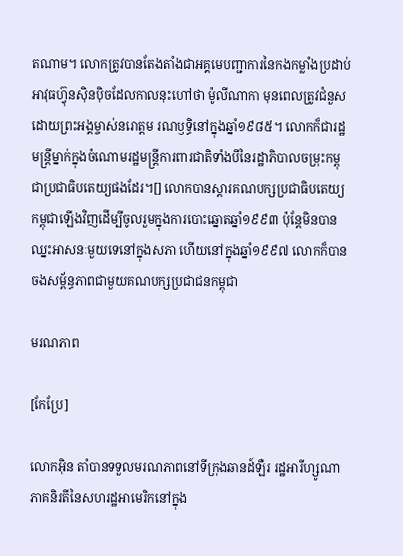តណាម។ លោកត្រូវបានតែងតាំងជាអគ្គមេបញ្ជាការនៃកងកម្លាំងប្រដាប់អាវុធហ្វ៊ុនស៊ិនប៉ិចដែលកាលនុះហៅថា ម៉ូលីណាកា មុនពេលត្រូវជំនួសដោយព្រះអង្គម្ចាស់នរោត្តម រណឫទ្ធិនៅក្នុងឆ្នាំ១៩៨៥។ លោកក៏ជារដ្ឋមន្ត្រីម្នាក់ក្នុងចំណោមរដ្ឋមន្ត្រីការពារជាតិទាំងបីនៃរដ្ឋាភិបាលចម្រុះកម្ពុជាប្រជាធិបតេយ្យផងដែរ។[] លោកបានស្ដារគណបក្សប្រជាធិបតេយ្យកម្ពុជាឡើងវិញដើម្បីចូលរួមក្នុងការបោះឆ្នោតឆ្នាំ១៩៩៣ ប៉ុន្តែមិនបានឈ្នះអាសនៈមួយទេនៅក្នុងសភា ហើយនៅក្នុងឆ្នាំ១៩៩៧ លោកក៏បានចងសម្ព័ន្ធភាពជាមួយគណបក្សប្រជាជនកម្ពុជា

មរណភាព

[កែប្រែ]

លោកអ៊ិន តាំបានទទួលមរណភាពនៅទីក្រុងឆានដ៍ឡឺរ រដ្ឋអារីហ្សូណា ភាគនិរតីនៃសហរដ្ឋអាមេរិកនៅក្នុង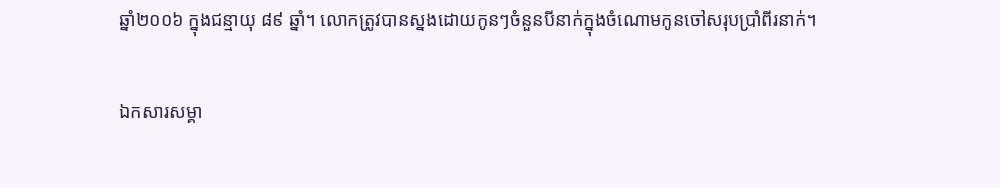ឆ្នាំ២០០៦ ក្នុងជន្មាយុ ៨៩ ឆ្នាំ។ លោកត្រូវបានស្នងដោយកូនៗចំនួនបីនាក់ក្នុងចំណោមកូនចៅសរុបប្រាំពីរនាក់។

ឯកសារសម្គា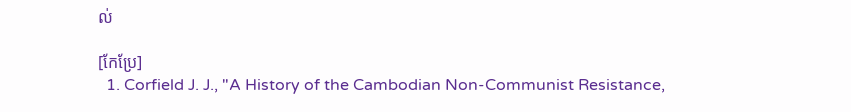ល់

[កែប្រែ]
  1. Corfield J. J., "A History of the Cambodian Non-Communist Resistance,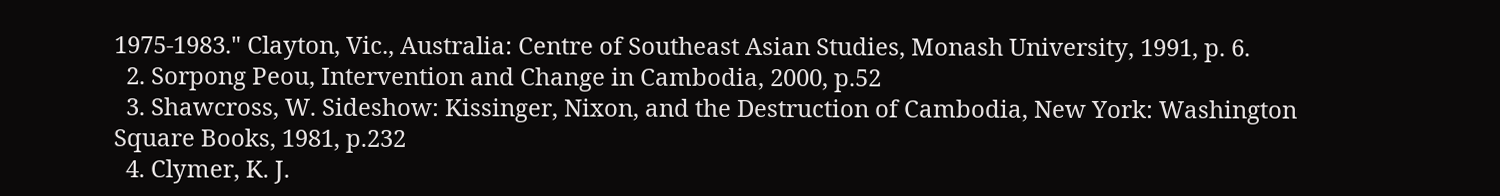1975-1983." Clayton, Vic., Australia: Centre of Southeast Asian Studies, Monash University, 1991, p. 6.
  2. Sorpong Peou, Intervention and Change in Cambodia, 2000, p.52
  3. Shawcross, W. Sideshow: Kissinger, Nixon, and the Destruction of Cambodia, New York: Washington Square Books, 1981, p.232
  4. Clymer, K. J.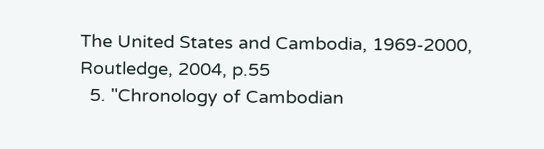The United States and Cambodia, 1969-2000, Routledge, 2004, p.55
  5. "Chronology of Cambodian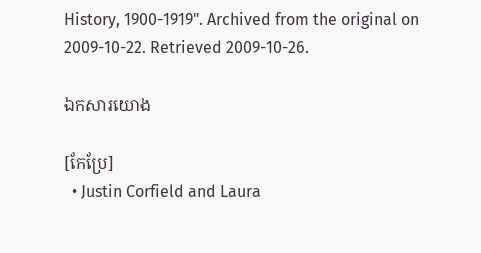History, 1900-1919". Archived from the original on 2009-10-22. Retrieved 2009-10-26.

ឯកសារយោង

[កែប្រែ]
  • Justin Corfield and Laura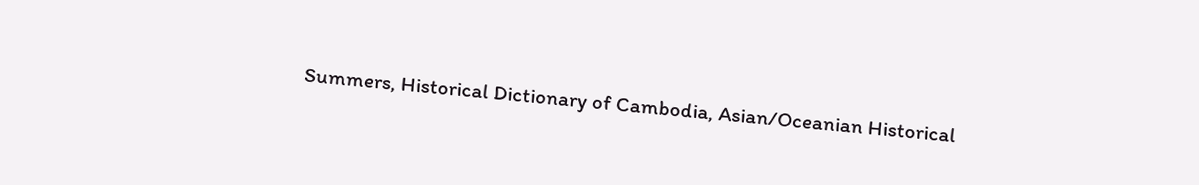Summers, Historical Dictionary of Cambodia, Asian/Oceanian Historical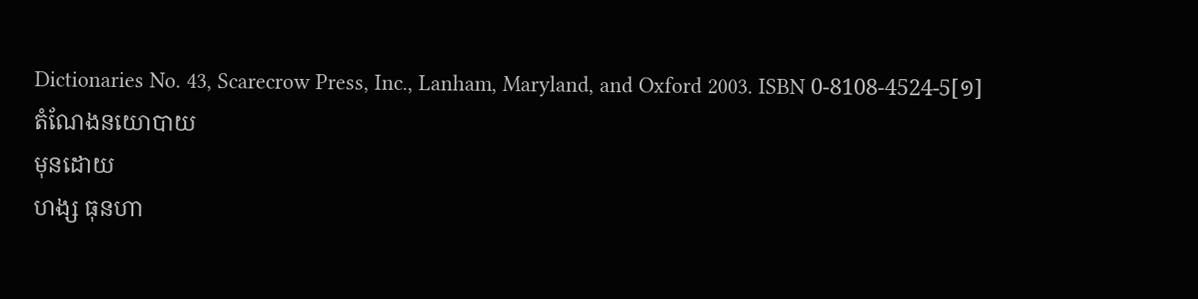Dictionaries No. 43, Scarecrow Press, Inc., Lanham, Maryland, and Oxford 2003. ISBN 0-8108-4524-5[១]
តំណែងនយោបាយ
មុនដោយ
ហង្ស ធុនហា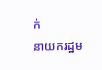ក់
នាយករដ្ឋម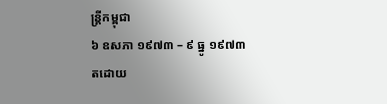ន្ត្រីកម្ពុជា
៦ ឧសភា ១៩៧៣ – ៩ ធ្នូ ១៩៧៣
តដោយ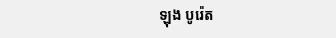ឡុង បូរ៉េត